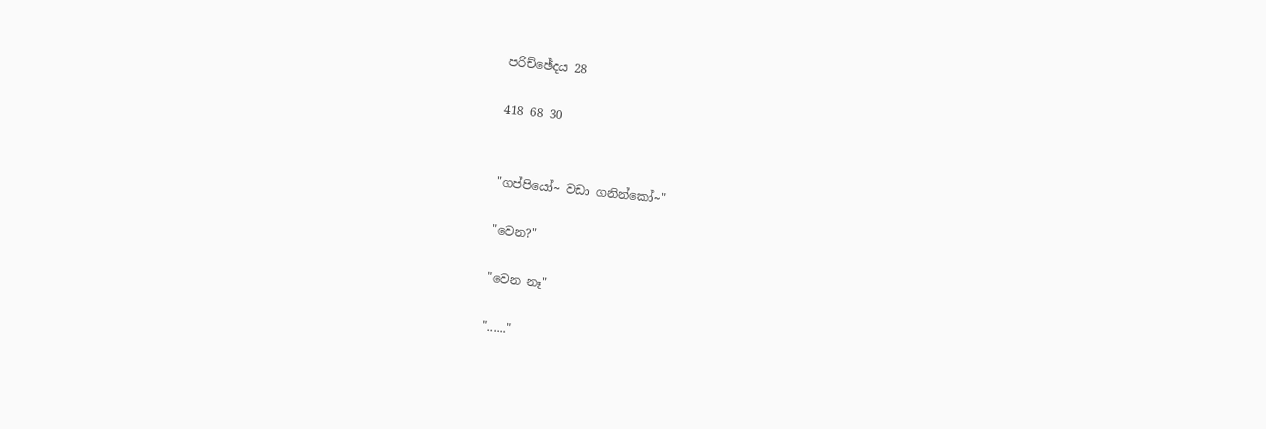පරිච්ඡේදය 28

418 68 30


"ගප්පියෝ~ වඩා ගනින්කෝ~"

"වෙන?"

"වෙන නෑ"

"......"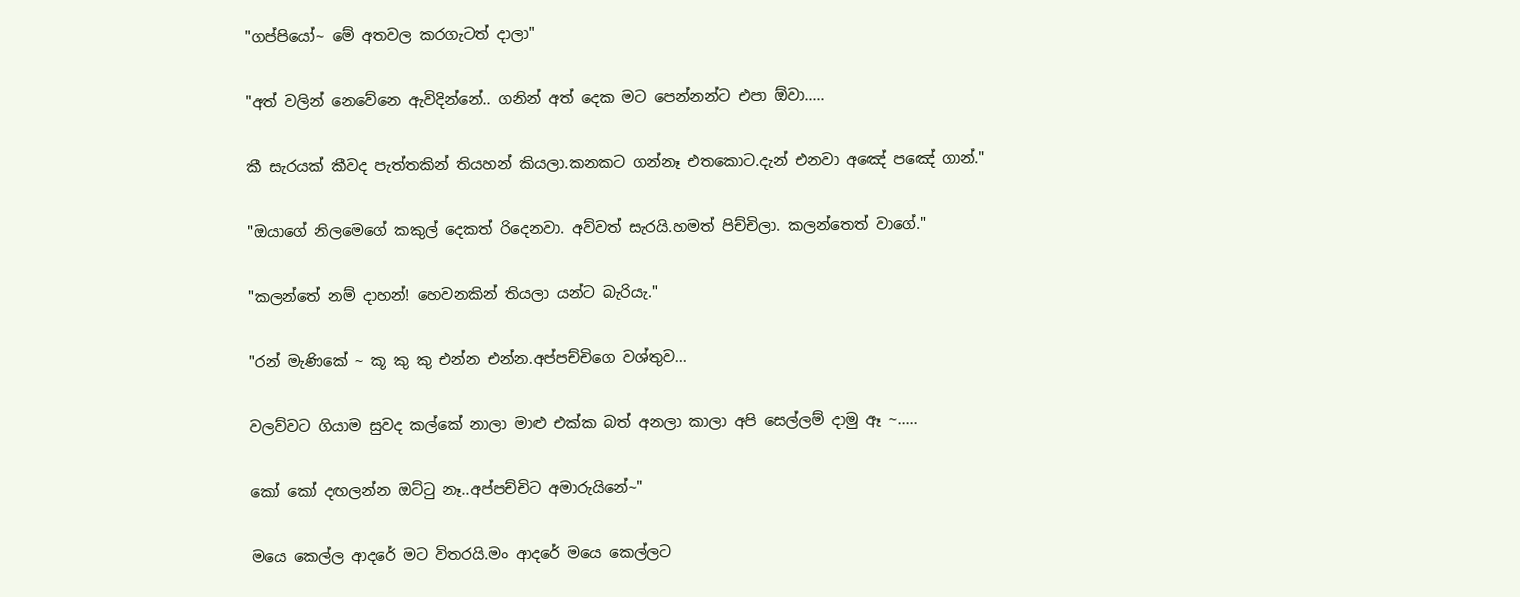"ගප්පියෝ~ මේ අතවල කරගැටත් දාලා"

"අත් වලින් නෙවේනෙ ඇවිදින්නේ.. ගනින් අත් දෙක මට පෙන්නන්ට එපා ඕවා.....

කී සැරයක් කීවද පැත්තකින් තියහන් කියලා.කනකට ගන්නෑ එතකොට.දැන් එනවා අඤේ පඤේ ගාන්."

"ඔයාගේ නිලමෙගේ කකුල් දෙකත් රිදෙනවා. අව්වත් සැරයි.හමත් පිච්චිලා. කලන්තෙත් වාගේ."

"කලන්තේ නම් දාහන්! හෙවනකින් තියලා යන්ට බැරියැ."

"රන් මැණිකේ ~ කූ කු කු එන්න එන්න.අප්පච්චිගෙ වශ්තුව...

වලව්වට ගියාම සුවද කල්කේ නාලා මාළු එක්ක බත් අනලා කාලා අපි සෙල්ලම් දාමු ඈ ~.....

කෝ කෝ දඟලන්න ඔට්ටු නෑ..අප්පච්චිට අමාරුයිනේ~"

මයෙ කෙල්ල ආදරේ මට විතරයි.මං ආදරේ මයෙ කෙල්ලට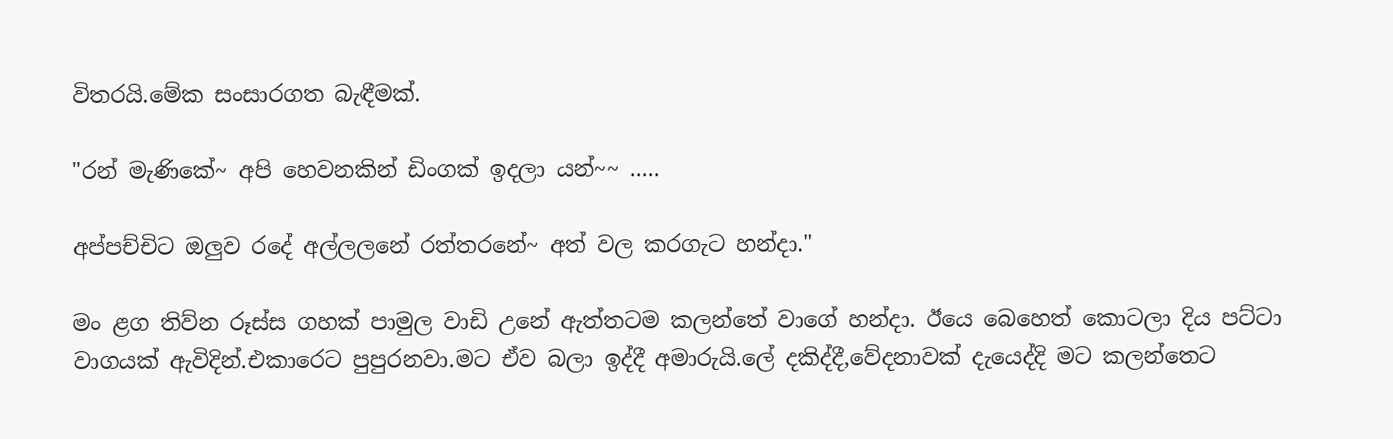විතරයි.මේක සංසාරගත බැඳීමක්.

"රන් මැණිකේ~ අපි හෙවනකින් ඩිංගක් ඉදලා යන්~~ .....

අප්පච්චිට ඔලුව රදේ අල්ලලනේ රත්තරනේ~ අත් වල කරගැට හන්දා."

මං ළග තිව්න රූස්ස ගහක් පාමුල වාඩි උනේ ඇත්තටම කලන්තේ වාගේ හන්දා. ඊයෙ බෙහෙත් කොටලා දිය පට්ටා වාගයක් ඇවිදින්.එකාරෙට පුපුරනවා.මට ඒව බලා ඉද්දී අමාරුයි.ලේ දකිද්දී,වේදනාවක් දැයෙද්දි මට කලන්තෙට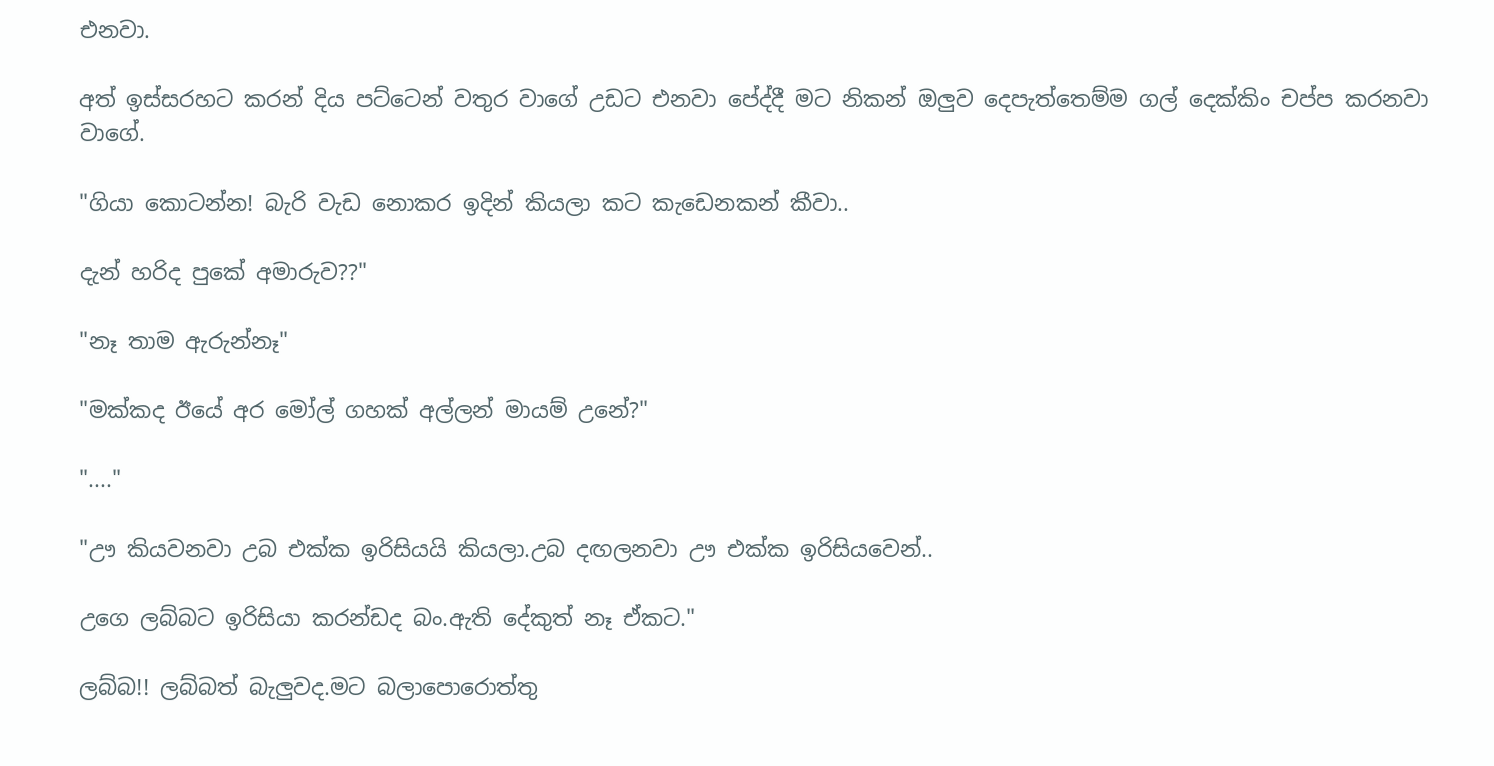එනවා.

අත් ඉස්සරහට කරන් දිය පට්ටෙන් වතුර වාගේ උඩට එනවා පේද්දී මට නිකන් ඔලුව දෙපැත්තෙම්ම ගල් දෙක්කිං චප්ප කරනවා වාගේ.

"ගියා කොටන්න! බැරි වැඩ නොකර ඉදින් කියලා කට කැඩෙනකන් කීවා..

දැන් හරිද පුකේ අමාරුව??"

"නෑ තාම ඇරුන්නෑ"

"මක්කද ඊයේ අර මෝල් ගහක් අල්ලන් මායම් උනේ?"

"...."

"ඌ කියවනවා උබ එක්ක ඉරිසියයි කියලා.උබ දඟලනවා ඌ එක්ක ඉරිසියවෙන්..

උගෙ ලබ්බට ඉරිසියා කරන්ඩද බං.ඇති දේකුත් නෑ ඒකට."

ලබ්බ!! ලබ්බත් බැලුවද.මට බලාපොරොත්තු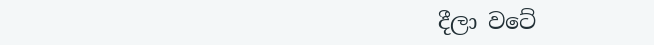දීලා වටේ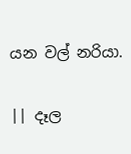යන වල් නරියා.

|| දෑල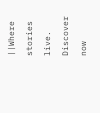||Where stories live. Discover now